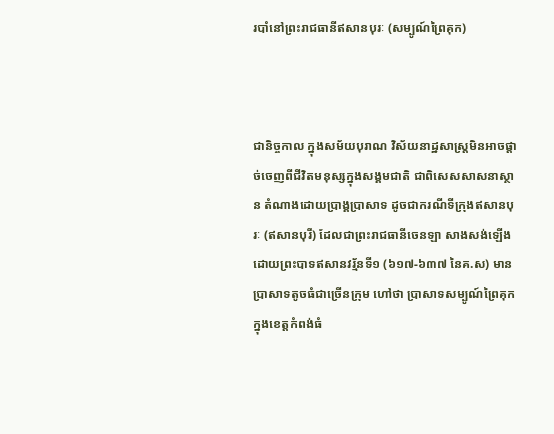របាំនៅព្រះរាជធានីឥសានបុរៈ (សម្បូណ៍ព្រៃគុក)



ជានិច្ចកាល ក្នុងសម័យបុរាណ វិស័យនាដ្ឋសាស្ត្រមិនអាចផ្តាច់ចេញពីជីវិតមនុស្សក្នុងសង្គមជាតិ ជាពិសេសសាសនាស្ថាន តំណាងដោយប្រាង្គប្រាសាទ ដូចជាករណីទីក្រុងឥសានបុរៈ (ឥសានបុរី) ដែលជាព្រះរាជធានីចេនឡា សាងសង់ឡើងដោយព្រះបាទឥសានវរ្ម័នទី១ (៦១៧-៦៣៧ នៃគ.ស) មានប្រាសាទតូចធំជាច្រើនក្រុម ហៅថា ប្រាសាទសម្បូណ៍ព្រៃគុក ក្នុងខេត្តកំពង់ធំ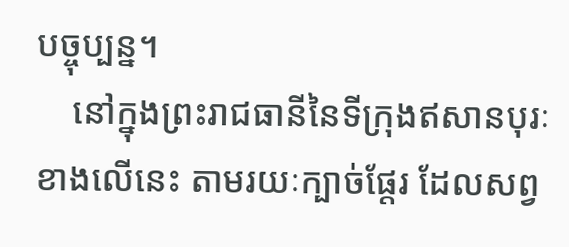បច្ចុប្បន្ន។
    នៅក្នុងព្រះរាជធានីនៃទីក្រុងឥសានបុរៈខាងលើនេះ តាមរយៈក្បាច់ផ្តែរ ដែលសព្វ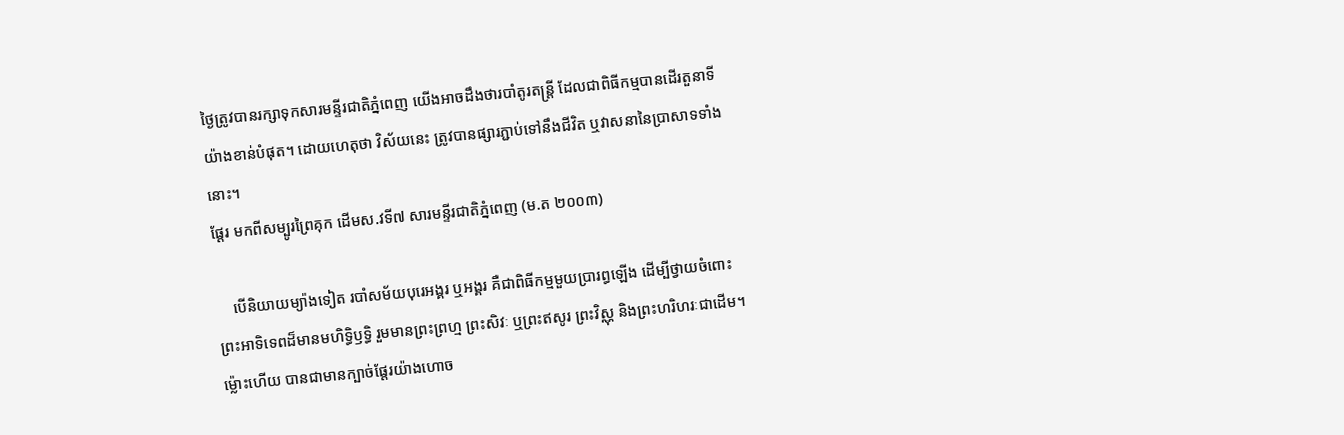ថ្ងៃត្រូវបានរក្សាទុកសារមន្ទីរជាតិភ្នំពេញ យើងអាចដឹងថារបាំតូរតន្ត្រី ដែលជាពិធីកម្មបានដើរតួនាទីយ៉ាងខាន់បំផុត។ ដោយហេតុថា វិស័យនេះ ត្រូវបានផ្សារភ្ជាប់ទៅនឹងជីវិត ឬវាសនានៃប្រាសាទទាំងនោះ។
ផ្តែរ មកពីសម្បូរព្រៃគុក ដើមស.វទី៧ សារមន្ទីរជាតិភ្នំពេញ (ម.ត ២០០៣)

    បើនិយាយម្យ៉ាងទៀត របាំសម័យបុរេអង្គរ ឬអង្គរ គឺជាពិធីកម្មមួយប្រារព្ធឡើង ដើម្បីថ្វាយចំពោះព្រះអាទិទេពដ៏មានមហិទ្ធិឫទ្ធិ រួមមានព្រះព្រហ្ម ព្រះសិវៈ ឬព្រះឥសូរ ព្រះវិស្ណុ និងព្រះហរិហរៈជាដើម។ ម្ល៉ោះហើយ បានជាមានក្បាច់ផ្តែរយ៉ាងហោច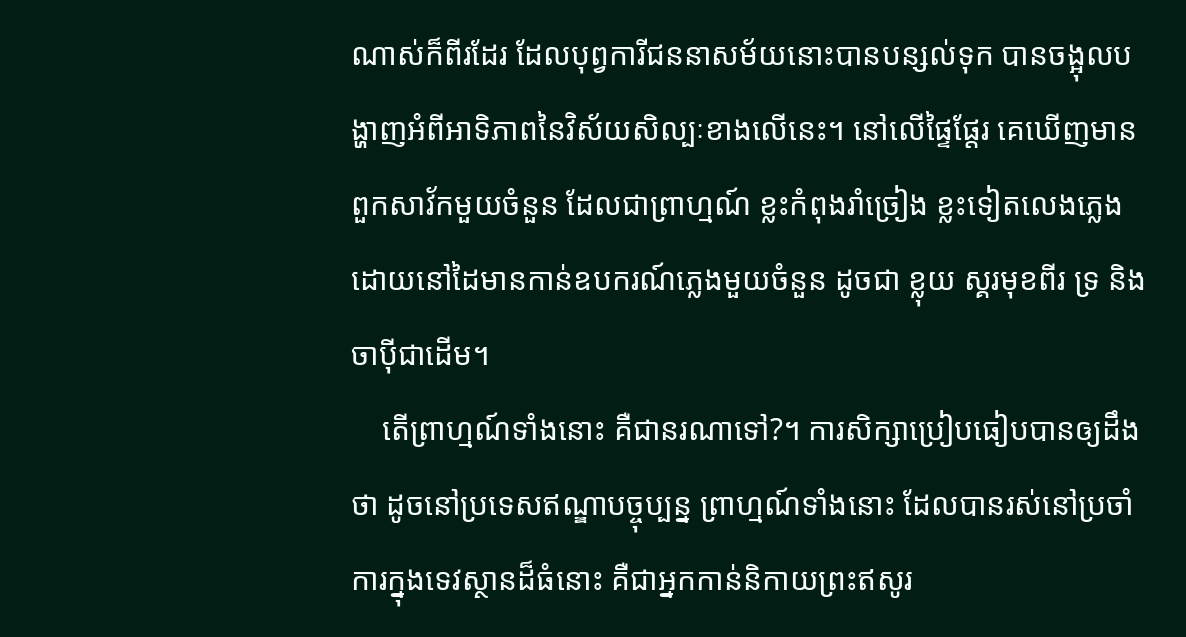ណាស់ក៏ពីរដែរ ដែលបុព្វការីជននាសម័យនោះបានបន្សល់ទុក បានចង្អុលបង្ហាញអំពីអាទិភាពនៃវិស័យសិល្បៈខាងលើនេះ។ នៅលើផ្ទៃផ្តែរ គេឃើញមានពួកសាវ័កមួយចំនួន ដែលជាព្រាហ្មណ៍ ខ្លះកំពុងរាំច្រៀង ខ្លះទៀតលេងភ្លេង ដោយនៅដៃមានកាន់ឧបករណ៍ភ្លេងមួយចំនួន ដូចជា ខ្លុយ ស្គរមុខពីរ ទ្រ និង ចាប៉ីជាដើម។
    តើព្រាហ្មណ៍ទាំងនោះ គឺជានរណាទៅ?។ ការសិក្សាប្រៀបធៀបបានឲ្យដឹងថា ដូចនៅប្រទេសឥណ្ឌាបច្ចុប្បន្ន ព្រាហ្មណ៍ទាំងនោះ ដែលបានរស់នៅប្រចាំការក្នុងទេវស្ថានដ៏ធំនោះ គឺជាអ្នកកាន់និកាយព្រះឥសូរ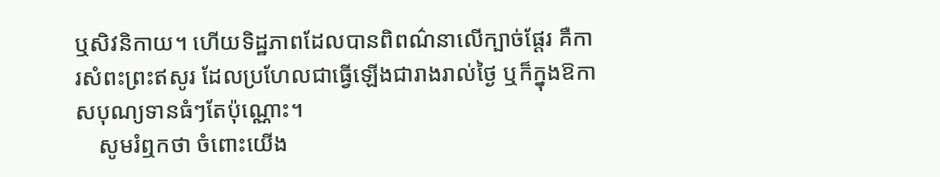ឬសិវនិកាយ។ ហើយទិដ្ឋភាពដែលបានពិពណ៌នាលើក្បាច់ផ្តែរ គឺការសំពះព្រះឥសូរ ដែលប្រហែលជាធ្វើឡើងជារាងរាល់ថ្ងៃ ឬក៏ក្នុងឱកាសបុណ្យទានធំៗតែប៉ុណ្ណោះ។
    សូមរំឮកថា ចំពោះយើង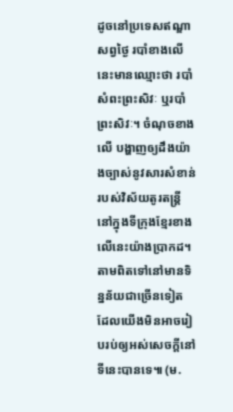ដូចនៅប្រទេសឥណ្ឌាសព្វថ្ងៃ របាំខាងលើនេះមានឈ្មោះថា របាំសំពះព្រះសិវៈ ឬរបាំព្រះសិវៈ។ ចំណុចខាងលើ បង្ហាញឲ្យដឹងយ៉ាងច្បាស់នូវសារសំខាន់របស់វិស័យតូរតន្ត្រី នៅក្នុងទីក្រុងខ្មែរខាងលើនេះយ៉ាងប្រាកដ។ តាមពិតទៅនៅមានទិន្នន័យជាច្រើនទៀត ដែលយើងមិនអាចរៀបរប់ឲ្យអស់សេចក្តីនៅទីនេះបានទេ៕ (ម.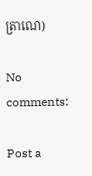ត្រាណេ)

No comments:

Post a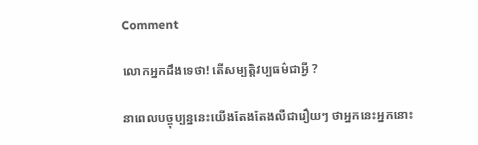Comment

លោកអ្នកដឹងទេថា! តើសម្បតិ្តវប្បធម៌ជាអី្វ ?

នាពេលបច្ចុប្បន្ននេះយើងតែងតែងលឺជារឿយៗ ថាអ្នកនេះអ្នកនោះ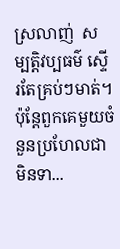ស្រលាញ់  សម្បតិ្តវប្បធម៌ ស្ទើរតែគ្រប់ៗមាត់។ ប៉ុន្តែពួកគេមួយចំនួនប្រហែលជាមិនទា...